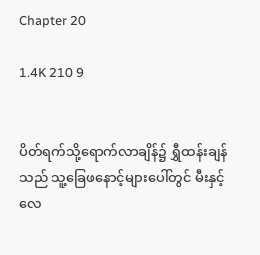Chapter 20

1.4K 210 9


ပိတ်ရက်သို့ရောက်လာချိန်၌ ရွှီထန်းချန်သည် သူ့ခြေဖနောင့်များပေါ်တွင် မီးနှင့်လေ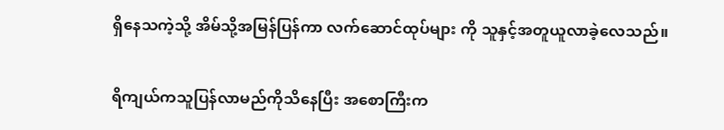ရှိနေသကဲ့သို့ အိမ်သို့အမြန်ပြန်ကာ လက်ဆောင်ထုပ်များ ကို သူနှင့်အတူယူလာခဲ့လေသည်။

ရိကျယ်ကသူပြန်လာမည်ကိုသိနေပြီး အစောကြီးက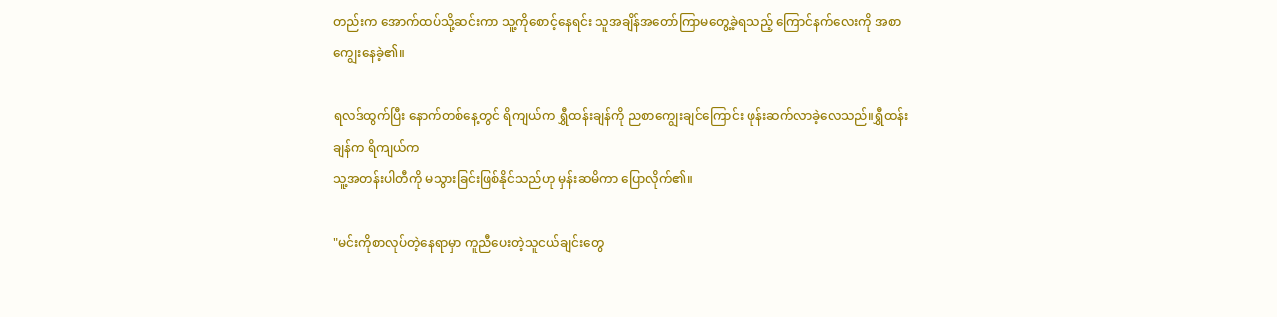တည်းက အောက်ထပ်သို့ဆင်းကာ သူ့ကိုစောင့်နေရင်း သူအချိန်အတော်ကြာမတွေ့ခဲ့ရသည့် ကြောင်နက်လေးကို အစာကျွေးနေခဲ့၏။

ရလဒ်ထွက်ပြီး နောက်တစ်နေ့တွင် ရိကျယ်က ရွှီထန်းချန်ကို ညစာကျွေးချင်ကြောင်း ဖုန်းဆက်လာခဲ့လေသည်။ရွှီထန်းချန်က ရိကျယ်က
သူ့အတန်းပါတီကို မသွားခြင်းဖြစ်နိုင်သည်ဟု မှန်းဆမိကာ ပြောလိုက်၏။

"မင်းကိုစာလုပ်တဲ့နေရာမှာ ကူညီပေးတဲ့သူငယ်ချင်းတွေ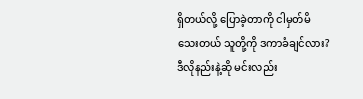ရှိတယ်လို့ ပြောခဲ့တာကို ငါမှတ်မိသေးတယ် သူတို့ကို ဒကာခံချင်လား?ဒီလိုနည်းနဲ့ဆို မင်းလည်း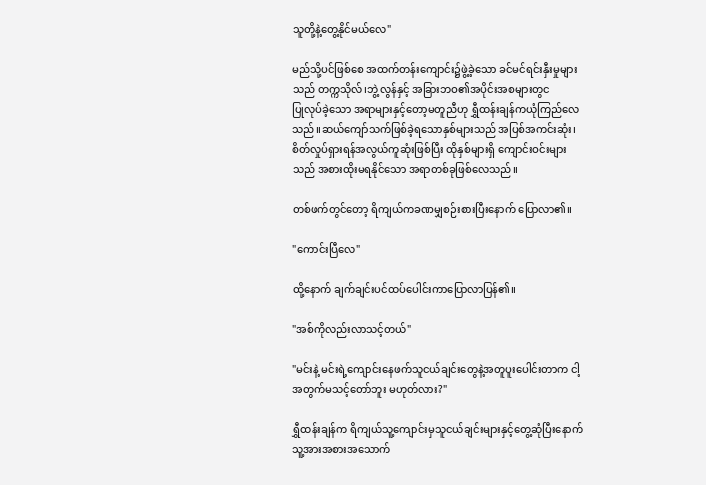သူတို့နဲ့တွေ့နိုင်မယ်လေ"

မည်သို့ပင်ဖြစ်စေ အထက်တန်းကျောင်း၌ဖွဲ့ခဲ့သော ခင်မင်ရင်းနှီးမှုများသည် တက္ကသိုလ်၊ဘွဲ့လွန်နှင့် အခြားဘဝ၏အပိုင်းအစများတွင
ပြုလုပ်ခဲ့သော အရာများနှင့်တော့မတူညီဟု ရွှီထန်းချန်ကယုံကြည်လေသည်။ဆယ်ကျော်သက်ဖြစ်ခဲ့ရသောနှစ်များသည် အပြစ်အကင်းဆုံး၊စိတ်လှုပ်ရှားရန်အလွယ်ကူဆုံးဖြစ်ပြီး ထိုနှစ်များရှိ ကျောင်းဝင်းများသည် အစားထိုးမရနိုင်သော အရာတစ်ခုဖြစ်လေသည်။

တစ်ဖက်တွင်တော့ ရိကျယ်ကခဏမျှစဉ်းစားပြီးနောက် ပြောလာ၏။

"ကောင်းပြီလေ"

ထို့နောက် ချက်ချင်းပင်ထပ်ပေါင်းကာပြောလာပြန်၏။

"အစ်ကိုလည်းလာသင့်တယ်"

"မင်းနဲ့ မင်းရဲ့ကျောင်းနေဖက်သူငယ်ချင်းတွေနဲ့အတူပူးပေါင်းတာက ငါ့အတွက်မသင့်တော်ဘူး မဟုတ်လား?"

ရွှီထန်းချန်က ရိကျယ်သူ့ကျောင်းမှသူငယ်ချင်းများနှင့်တွေ့ဆုံပြီးနောက် သူ့အားအစားအသောက်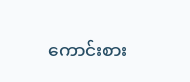ကောင်းစား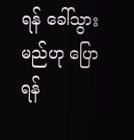ရန် ခေါ်သွားမည်ဟု ပြောရန်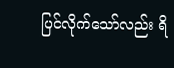ပြင်လိုက်သော်လည်း ရိ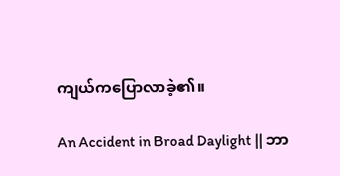ကျယ်ကပြောလာခဲ့၏။

An Accident in Broad Daylight || ဘာ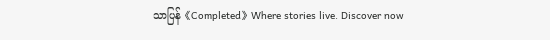သာပြန်《Completed》Where stories live. Discover now